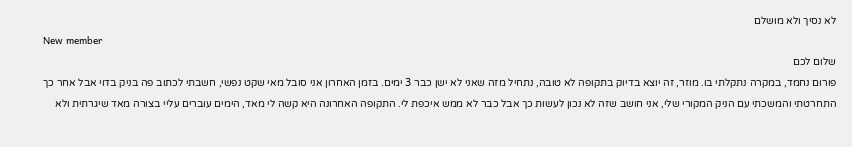לא נסיך ולא מושלם
New member
שלום לכם
פורום נחמד, במקרה נתקלתי בו. מוזר, זה יוצא בדיוק בתקופה לא טובה, נתחיל מזה שאני לא ישן כבר 3 ימים. בזמן האחרון אני סובל מאי שקט נפשי, חשבתי לכתוב פה בניק בדוי אבל אחר כך התחרטתי והמשכתי עם הניק המקורי שלי, אני חושב שזה לא נכון לעשות כך אבל כבר לא ממש איכפת לי. התקופה האחרונה היא קשה לי מאד, הימים עוברים עליי בצורה מאד שיגרתית ולא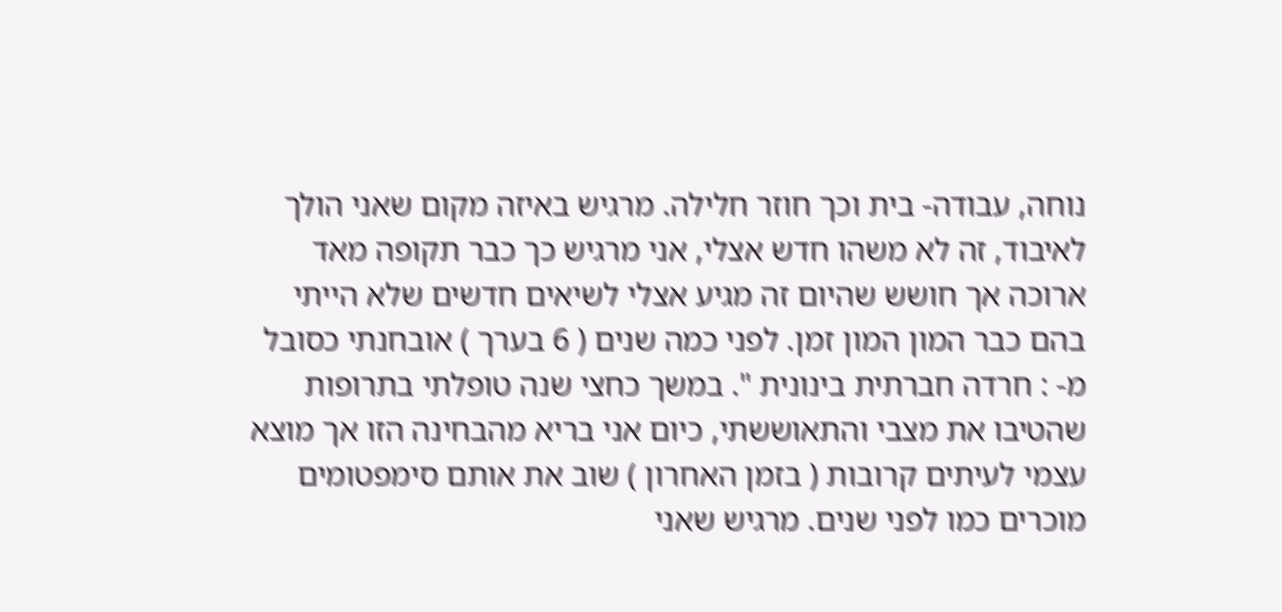נוחה, עבודה- בית וכך חוזר חלילה. מרגיש באיזה מקום שאני הולך לאיבוד, זה לא משהו חדש אצלי, אני מרגיש כך כבר תקופה מאד ארוכה אך חושש שהיום זה מגיע אצלי לשיאים חדשים שלא הייתי בהם כבר המון המון זמן. לפני כמה שנים ( 6 בערך ) אובחנתי כסובל מ- : חרדה חברתית בינונית ". במשך כחצי שנה טופלתי בתרופות שהטיבו את מצבי והתאוששתי, כיום אני בריא מהבחינה הזו אך מוצא עצמי לעיתים קרובות ( בזמן האחרון ) שוב את אותם סימפטומים מוכרים כמו לפני שנים. מרגיש שאני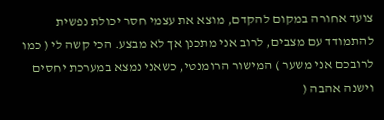צועד אחורה במקום להקדם, מוצא את עצמי חסר יכולת נפשית להתמודד עם מצבים, לרוב אני מתכנן אך לא מבצע. הכי קשה לי ( כמו לרובכם אני משער ) המישור הרומנטי, כשאני נמצא במערכת יחסים וישנה אהבה (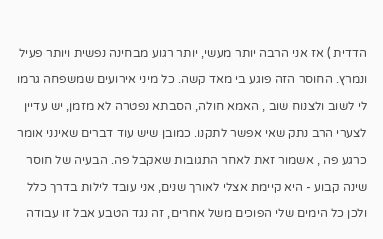הדדית ) אז אני הרבה יותר מעשי, יותר רגוע מבחינה נפשית ויותר פעיל ונמרץ. החוסר הזה פוגע בי מאד קשה. כל מיני אירועים שמשפחה גרמו לי לשוב ולצנוח שוב , האמא חולה, הסבתא נפטרה לא מזמן, יש עדיין לצערי הרב נתק שאי אפשר לתקנו. כמובן שיש עוד דברים שאינני אומר כרגע פה , אשמור זאת לאחר התגובות שאקבל פה. הבעיה של חוסר שינה קבוע - היא קיימת אצלי לאורך שנים, אני עובד לילות בדרך כלל ולכן כל הימים שלי הפוכים משל אחרים, זה נגד הטבע אבל זו עבודה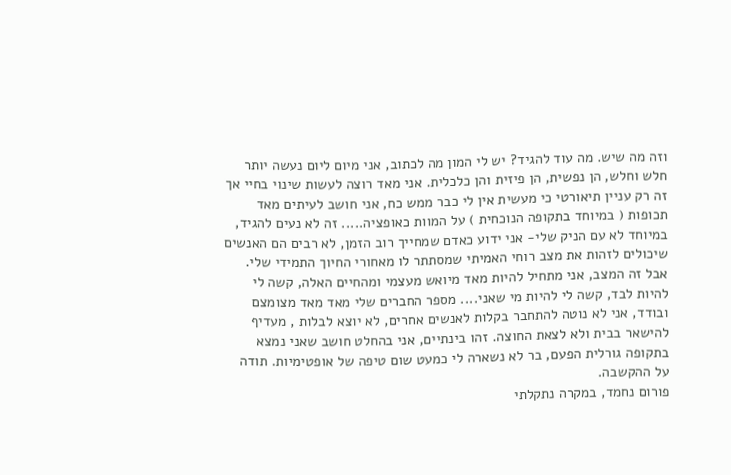וזה מה שיש. מה עוד להגיד? יש לי המון מה לכתוב, אני מיום ליום נעשה יותר חלש וחלש, הן נפשית, הן פיזית והן כלכלית. אני מאד רוצה לעשות שינוי בחיי אך זה רק עניין תיאורטי כי מעשית אין לי כבר ממש כח, אני חושב לעיתים מאד תכופות ( במיוחד בתקופה הנוכחית ) על המוות כאופציה..... זה לא נעים להגיד, במיוחד לא עם הניק שלי- אני ידוע כאדם שמחייך רוב הזמן, לא רבים הם האנשים שיכולים לזהות את מצב רוחי האמיתי שמסתתר לו מאחורי החיוך התמידי שלי. אבל זה המצב, אני מתחיל להיות מאד מיואש מעצמי ומהחיים האלה, קשה לי להיות לבד, קשה לי להיות מי שאני.... מספר החברים שלי מאד מאד מצומצם ובודד, אני לא נוטה להתחבר בקלות לאנשים אחרים, לא יוצא לבלות , מעדיף להישאר בבית ולא לצאת החוצה. זהו בינתיים, אני בהחלט חושב שאני נמצא בתקופה גורלית הפעם, בר לא נשארה לי כמעט שום טיפה של אופטימיות. תודה על ההקשבה.
פורום נחמד, במקרה נתקלתי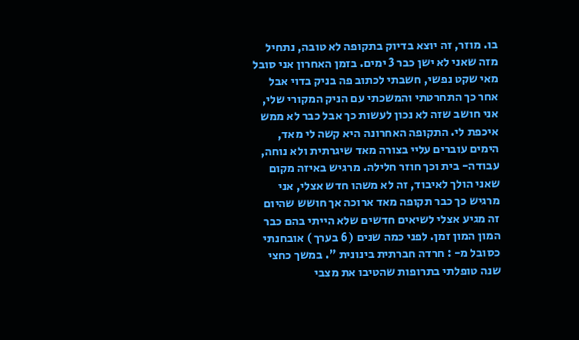בו. מוזר, זה יוצא בדיוק בתקופה לא טובה, נתחיל מזה שאני לא ישן כבר 3 ימים. בזמן האחרון אני סובל מאי שקט נפשי, חשבתי לכתוב פה בניק בדוי אבל אחר כך התחרטתי והמשכתי עם הניק המקורי שלי, אני חושב שזה לא נכון לעשות כך אבל כבר לא ממש איכפת לי. התקופה האחרונה היא קשה לי מאד, הימים עוברים עליי בצורה מאד שיגרתית ולא נוחה, עבודה- בית וכך חוזר חלילה. מרגיש באיזה מקום שאני הולך לאיבוד, זה לא משהו חדש אצלי, אני מרגיש כך כבר תקופה מאד ארוכה אך חושש שהיום זה מגיע אצלי לשיאים חדשים שלא הייתי בהם כבר המון המון זמן. לפני כמה שנים ( 6 בערך ) אובחנתי כסובל מ- : חרדה חברתית בינונית ". במשך כחצי שנה טופלתי בתרופות שהטיבו את מצבי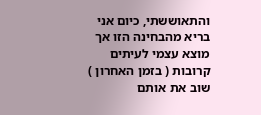והתאוששתי, כיום אני בריא מהבחינה הזו אך מוצא עצמי לעיתים קרובות ( בזמן האחרון ) שוב את אותם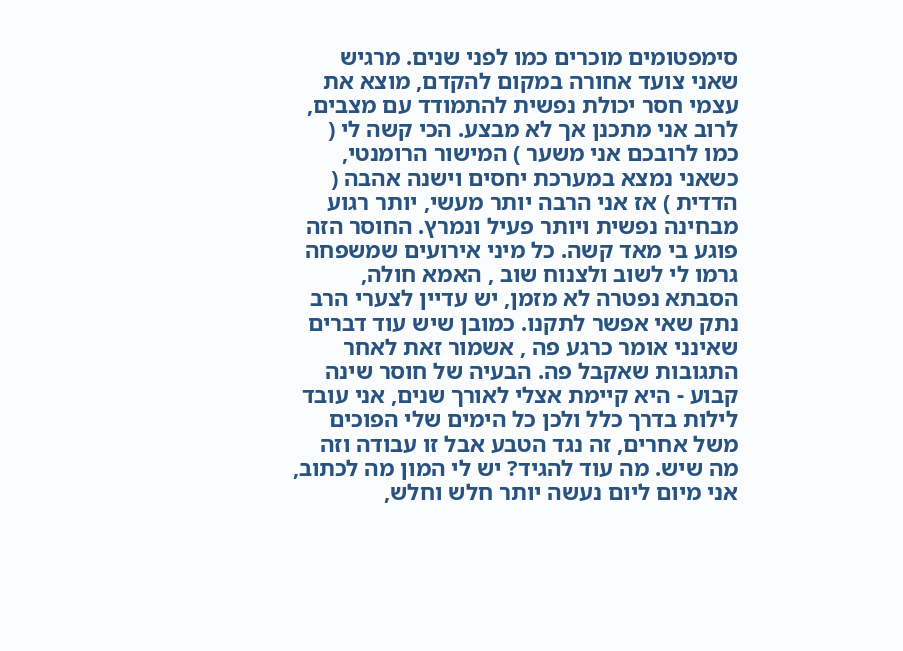סימפטומים מוכרים כמו לפני שנים. מרגיש שאני צועד אחורה במקום להקדם, מוצא את עצמי חסר יכולת נפשית להתמודד עם מצבים, לרוב אני מתכנן אך לא מבצע. הכי קשה לי ( כמו לרובכם אני משער ) המישור הרומנטי, כשאני נמצא במערכת יחסים וישנה אהבה ( הדדית ) אז אני הרבה יותר מעשי, יותר רגוע מבחינה נפשית ויותר פעיל ונמרץ. החוסר הזה פוגע בי מאד קשה. כל מיני אירועים שמשפחה גרמו לי לשוב ולצנוח שוב , האמא חולה, הסבתא נפטרה לא מזמן, יש עדיין לצערי הרב נתק שאי אפשר לתקנו. כמובן שיש עוד דברים שאינני אומר כרגע פה , אשמור זאת לאחר התגובות שאקבל פה. הבעיה של חוסר שינה קבוע - היא קיימת אצלי לאורך שנים, אני עובד לילות בדרך כלל ולכן כל הימים שלי הפוכים משל אחרים, זה נגד הטבע אבל זו עבודה וזה מה שיש. מה עוד להגיד? יש לי המון מה לכתוב, אני מיום ליום נעשה יותר חלש וחלש,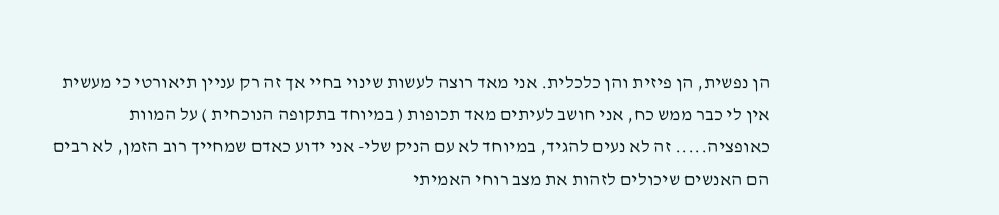הן נפשית, הן פיזית והן כלכלית. אני מאד רוצה לעשות שינוי בחיי אך זה רק עניין תיאורטי כי מעשית אין לי כבר ממש כח, אני חושב לעיתים מאד תכופות ( במיוחד בתקופה הנוכחית ) על המוות כאופציה..... זה לא נעים להגיד, במיוחד לא עם הניק שלי- אני ידוע כאדם שמחייך רוב הזמן, לא רבים הם האנשים שיכולים לזהות את מצב רוחי האמיתי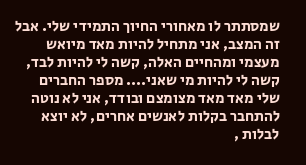שמסתתר לו מאחורי החיוך התמידי שלי. אבל זה המצב, אני מתחיל להיות מאד מיואש מעצמי ומהחיים האלה, קשה לי להיות לבד, קשה לי להיות מי שאני.... מספר החברים שלי מאד מאד מצומצם ובודד, אני לא נוטה להתחבר בקלות לאנשים אחרים, לא יוצא לבלות ,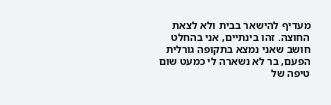מעדיף להישאר בבית ולא לצאת החוצה. זהו בינתיים, אני בהחלט חושב שאני נמצא בתקופה גורלית הפעם, בר לא נשארה לי כמעט שום טיפה של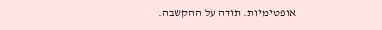אופטימיות. תודה על ההקשבה.